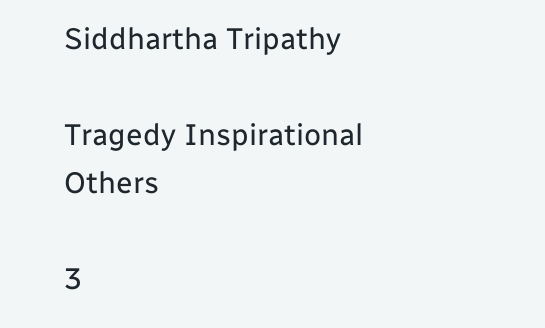Siddhartha Tripathy

Tragedy Inspirational Others

3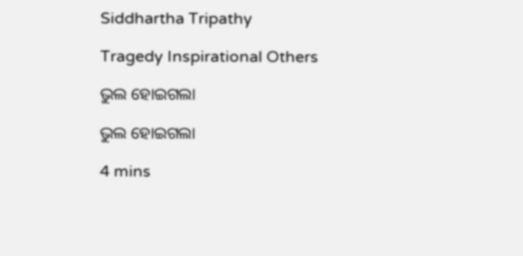Siddhartha Tripathy

Tragedy Inspirational Others

ଭୁଲ ହୋଇଗଲା

ଭୁଲ ହୋଇଗଲା

4 mins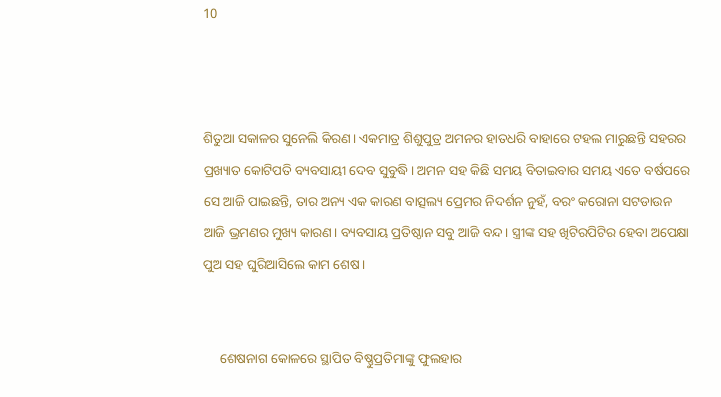10



ଶିତୁଆ ସକାଳର ସୁନେଲି କିରଣ। ଏକମାତ୍ର ଶିଶୁପୁତ୍ର ଅମନର ହାତଧରି ବାହାରେ ଟହଲ ମାରୁଛନ୍ତି ସହରର ପ୍ରଖ୍ୟାତ କୋଟିପତି ବ୍ୟବସାୟୀ ଦେବ ସୁବୁଦ୍ଧି। ଅମନ ସହ କିଛି ସମୟ ବିତାଇବାର ସମୟ ଏତେ ବର୍ଷପରେ ସେ ଆଜି ପାଇଛନ୍ତି, ତାର ଅନ୍ୟ ଏକ କାରଣ ବାତ୍ସଲ୍ୟ ପ୍ରେମର ନିଦର୍ଶନ ନୁହଁ, ବରଂ କରୋନା ସଟଡାଉନ ଆଜି ଭ୍ରମଣର ମୁଖ୍ୟ କାରଣ। ବ୍ୟବସାୟ ପ୍ରତିଷ୍ଠାନ ସବୁ ଆଜି ବନ୍ଦ। ସ୍ତ୍ରୀଙ୍କ ସହ ଖିଟିରପିଟିର ହେବା ଅପେକ୍ଷା ପୁଅ ସହ ଘୁରିଆସିଲେ କାମ ଶେଷ।


     ଶେଷନାଗ କୋଳରେ ସ୍ଥାପିତ ବିଷ୍ଣୁପ୍ରତିମାଙ୍କୁ ଫୁଲହାର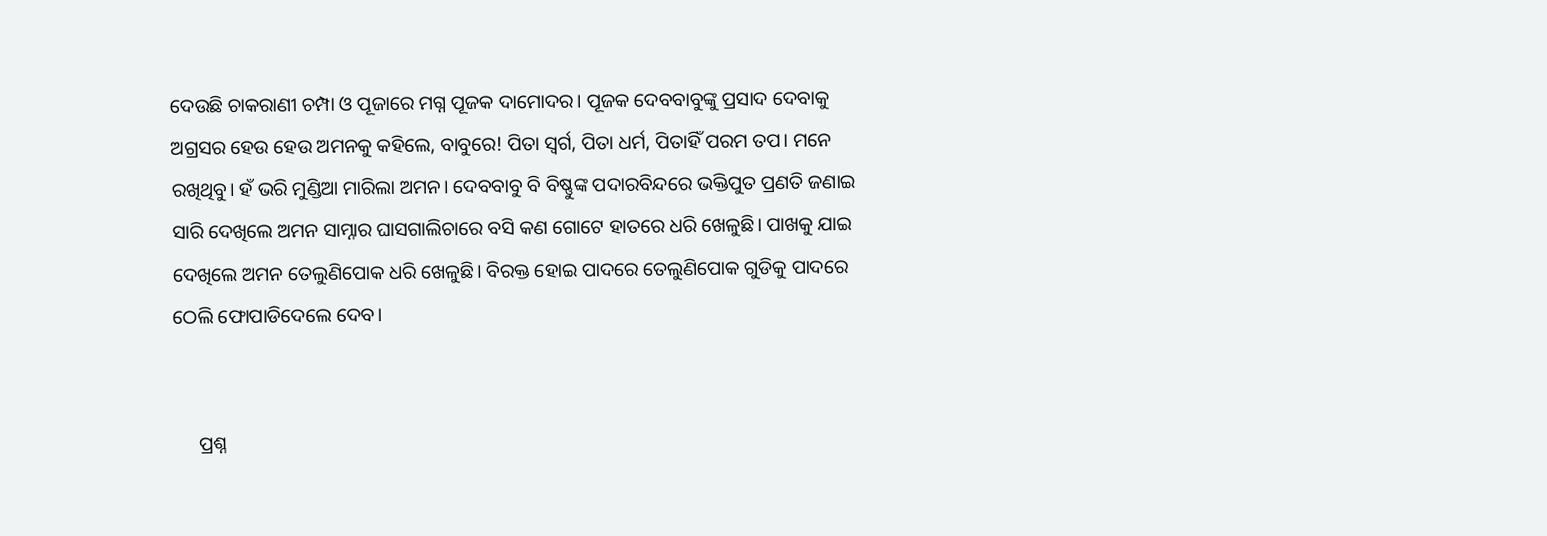ଦେଉଛି ଚାକରାଣୀ ଚମ୍ପା ଓ ପୂଜାରେ ମଗ୍ନ ପୂଜକ ଦାମୋଦର। ପୂଜକ ଦେବବାବୁଙ୍କୁ ପ୍ରସାଦ ଦେବାକୁ ଅଗ୍ରସର ହେଉ ହେଉ ଅମନକୁ କହିଲେ, ବାବୁରେ! ପିତା ସ୍ୱର୍ଗ, ପିତା ଧର୍ମ, ପିତାହିଁ ପରମ ତପ। ମନେ ରଖିଥିବୁ। ହଁ ଭରି ମୁଣ୍ଡିଆ ମାରିଲା ଅମନ। ଦେବବାବୁ ବି ବିଷ୍ଣୁଙ୍କ ପଦାରବିନ୍ଦରେ ଭକ୍ତିପୁତ ପ୍ରଣତି ଜଣାଇ ସାରି ଦେଖିଲେ ଅମନ ସାମ୍ନାର ଘାସଗାଲିଚାରେ ବସି କଣ ଗୋଟେ ହାତରେ ଧରି ଖେଳୁଛି। ପାଖକୁ ଯାଇ ଦେଖିଲେ ଅମନ ତେଲୁଣିପୋକ ଧରି ଖେଳୁଛି। ବିରକ୍ତ ହୋଇ ପାଦରେ ତେଲୁଣିପୋକ ଗୁଡିକୁ ପାଦରେ ଠେଲି ଫୋପାଡିଦେଲେ ଦେବ।


     ପ୍ରଶ୍ନ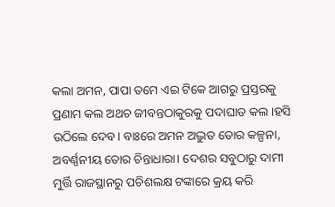କଲା ଅମନ, ପାପା ତମେ ଏଇ ଟିକେ ଆଗରୁ ପ୍ରସ୍ତରକୁ ପ୍ରଣାମ କଲ ଅଥଚ ଜୀବନ୍ତଠାକୁରକୁ ପଦାଘାତ କଲ ।ହସି ଉଠିଲେ ଦେବ। ବାଃରେ ଅମନ ଅଦ୍ଭୁତ ତୋର କଳ୍ପନା, ଅବର୍ଣ୍ଣନୀୟ ତୋର ଚିନ୍ତାଧାରା। ଦେଶର ସବୁଠାରୁ ଦାମୀ ମୁର୍ତ୍ତି ରାଜସ୍ଥାନରୁ ପଚିଶଲକ୍ଷ ଟଙ୍କାରେ କ୍ରୟ କରି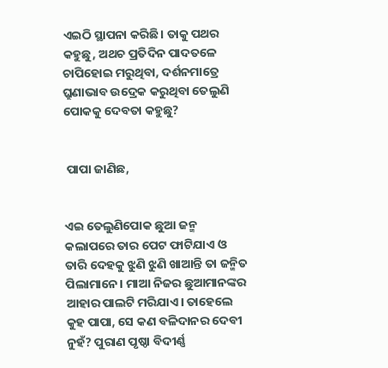ଏଇଠି ସ୍ଥାପନା କରିଛି। ତାକୁ ପଥର କହୁଛୁ, ଅଥଚ ପ୍ରତିଦିନ ପାଦତଳେ ଚାପିହୋଇ ମରୁଥିବା, ଦର୍ଶନମାତ୍ରେ ଘ୍ରୁଣାଭାବ ଉଦ୍ରେକ କରୁଥିବା ତେଲୁଣି ପୋକକୁ ଦେବତା କହୁଛୁ?


 ପାପା ଜାଣିଛ,


ଏଇ ତେଲୁଣିପୋକ ଛୁଆ ଜନ୍ମ କଲାପରେ ତାର ପେଟ ଫାଟିଯାଏ ଓ ତାରି ଦେହକୁ ଝୁଣି ଝୁଣି ଖାଆନ୍ତି ତା ଜନ୍ମିତ ପିଲାମାନେ। ମାଆ ନିଜର ଛୁଆମାନଙ୍କର ଆହାର ପାଲଟି ମରିଯାଏ। ତାହେଲେ କୁହ ପାପା, ସେ କଣ ବଳିଦାନର ଦେବୀ ନୁହଁ? ପୁରାଣ ପୃଷ୍ଠା ବିଦୀର୍ଣ୍ଣ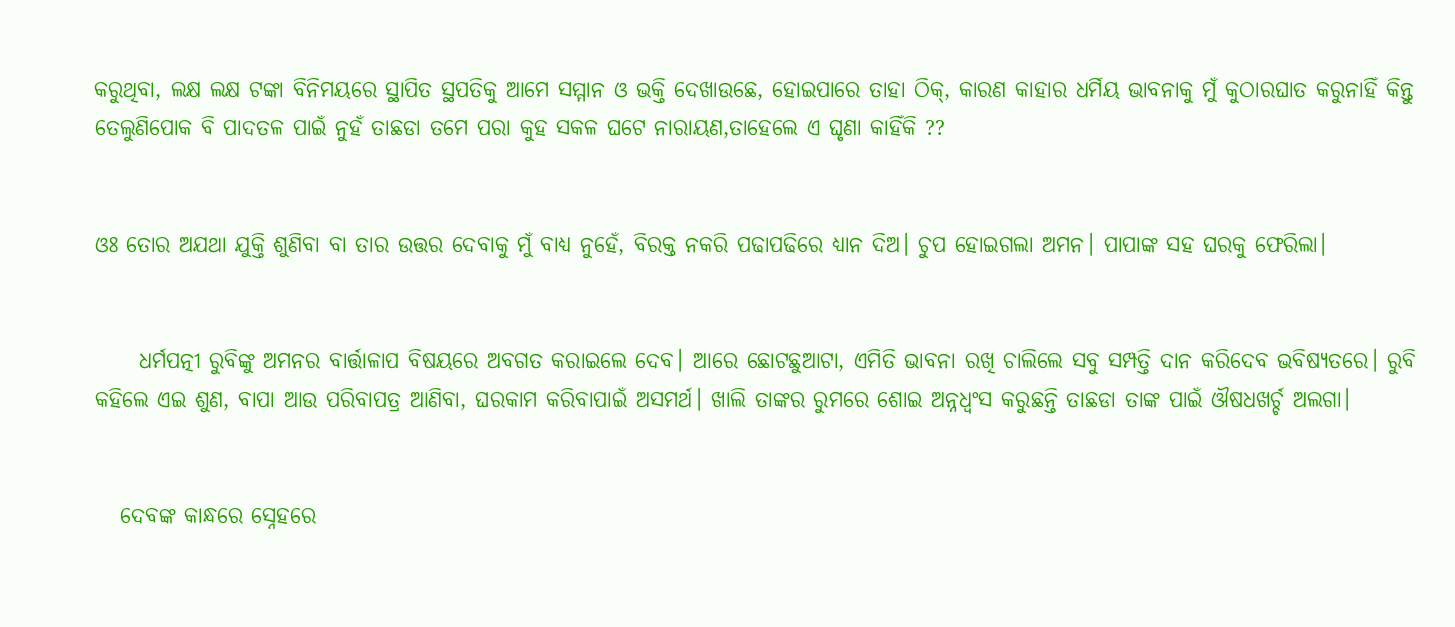କରୁଥିବା, ଲକ୍ଷ ଲକ୍ଷ ଟଙ୍କା ବିନିମୟରେ ସ୍ଥାପିତ ସ୍ଥପତିକୁ ଆମେ ସମ୍ମାନ ଓ ଭକ୍ତି ଦେଖାଉଛେ, ହୋଇପାରେ ତାହା ଠିକ୍, କାରଣ କାହାର ଧର୍ମିୟ ଭାବନାକୁ ମୁଁ କୁଠାରଘାତ କରୁନାହିଁ କିନ୍ତୁ ତେଲୁଣିପୋକ ବି ପାଦତଳ ପାଇଁ ନୁହଁ ତାଛଡା ତମେ ପରା କୁହ ସକଳ ଘଟେ ନାରାୟଣ,ତାହେଲେ ଏ ଘୃଣା କାହିଁକି ??


ଓଃ ତୋର ଅଯଥା ଯୁକ୍ତି ଶୁଣିବା ବା ତାର ଉତ୍ତର ଦେବାକୁ ମୁଁ ବାଧ୍ଯ ନୁହେଁ, ବିରକ୍ତ ନକରି ପଢାପଢିରେ ଧ୍ୟାନ ଦିଅ। ଚୁପ ହୋଇଗଲା ଅମନ। ପାପାଙ୍କ ସହ ଘରକୁ ଫେରିଲା।


     ଧର୍ମପତ୍ନୀ ରୁବିଙ୍କୁ ଅମନର ବାର୍ତ୍ତାଳାପ ବିଷୟରେ ଅବଗତ କରାଇଲେ ଦେବ। ଆରେ ଛୋଟଛୁଆଟା, ଏମିତି ଭାବନା ରଖି ଚାଲିଲେ ସବୁ ସମ୍ପତ୍ତି ଦାନ କରିଦେବ ଭବିଷ୍ୟତରେ। ରୁବି କହିଲେ ଏଇ ଶୁଣ, ବାପା ଆଉ ପରିବାପତ୍ର ଆଣିବା, ଘରକାମ କରିବାପାଇଁ ଅସମର୍ଥ। ଖାଲି ତାଙ୍କର ରୁମରେ ଶୋଇ ଅନ୍ନଧ୍ୱଂସ କରୁଛନ୍ତି ତାଛଡା ତାଙ୍କ ପାଇଁ ଔଷଧଖର୍ଚ୍ଚ ଅଲଗା।


   ଦେବଙ୍କ କାନ୍ଧରେ ସ୍ନେହରେ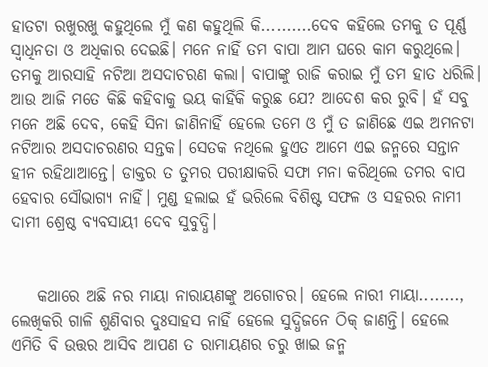ହାତଟା ରଖୁରଖୁ କହୁଥିଲେ ମୁଁ କଣ କହୁଥିଲି କି..........ଦେବ କହିଲେ ତମକୁ ତ ପୂର୍ଣ୍ଣ ସ୍ୱାଧିନତା ଓ ଅଧିକାର ଦେଇଛି। ମନେ ନାହିଁ ତମ ବାପା ଆମ ଘରେ କାମ କରୁଥିଲେ। ତମକୁ ଆରସାହି ନଟିଆ ଅସଦାଚରଣ କଲା। ବାପାଙ୍କୁ ରାଜି କରାଇ ମୁଁ ତମ ହାତ ଧରିଲି। ଆଉ ଆଜି ମତେ କିଛି କହିବାକୁ ଭୟ କାହିଁକି କରୁଛ ଯେ? ଆଦେଶ କର ରୁବି। ହଁ ସବୁ ମନେ ଅଛି ଦେବ, କେହି ସିନା ଜାଣିନାହିଁ ହେଲେ ତମେ ଓ ମୁଁ ତ ଜାଣିଛେ ଏଇ ଅମନଟା ନଟିଆର ଅସଦାଚରଣର ସନ୍ତକ। ସେତକ ନଥିଲେ ହୁଏତ ଆମେ ଏଇ ଜନ୍ମରେ ସନ୍ତାନ ହୀନ ରହିଥାଆନ୍ତେ। ଡାକ୍ତର ତ ତୁମର ପରୀକ୍ଷାକରି ସଫା ମନା କରିଥିଲେ ତମର ବାପ ହେବାର ସୌଭାଗ୍ଯ ନାହିଁ। ମୁଣ୍ଡ ହଲାଇ ହଁ ଭରିଲେ ବିଶିଷ୍ଟ ସଫଳ ଓ ସହରର ନାମୀ ଦାମୀ ଶ୍ରେଷ୍ଠ ବ୍ୟବସାୟୀ ଦେବ ସୁବୁଦ୍ଧି।


    କଥାରେ ଅଛି ନର ମାୟା ନାରାୟଣଙ୍କୁ ଅଗୋଚର। ହେଲେ ନାରୀ ମାୟା........, ଲେଖିକରି ଗାଳି ଶୁଣିବାର ଦୁଃସାହସ ନାହିଁ ହେଲେ ସୁଦ୍ଧିଜନେ ଠିକ୍ ଜାଣନ୍ତି। ହେଲେ ଏମିତି ବି ଉତ୍ତର ଆସିବ ଆପଣ ତ ରାମାୟଣର ଚରୁ ଖାଇ ଜନ୍ମ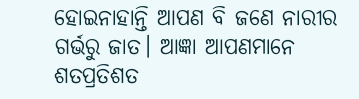ହୋଇନାହାନ୍ତି ଆପଣ ବି ଜଣେ ନାରୀର ଗର୍ଭରୁ ଜାତ। ଆଜ୍ଞା ଆପଣମାନେ ଶତପ୍ରତିଶତ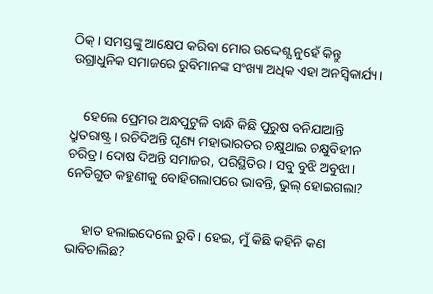ଠିକ୍। ସମସ୍ତଙ୍କୁ ଆକ୍ଷେପ କରିବା ମୋର ଉଦ୍ଦେଶ୍ଯ ନୁହେଁ କିନ୍ତୁ ଉଗ୍ରାଧୁନିକ ସମାଜରେ ରୁବିମାନଙ୍କ ସଂଖ୍ୟା ଅଧିକ ଏହା ଅନସ୍ୱିକାର୍ଯ୍ୟ।


    ହେଲେ ପ୍ରେମର ଅନ୍ଧପୁଟୁଳି ବାନ୍ଧି କିଛି ପୁରୁଷ ବନିଯାଆନ୍ତି ଧ୍ରୁତରାଷ୍ଟ୍ର। ରଚିଦିଅନ୍ତି ଘୃଣ୍ୟ ମହାଭାରତର ଚକ୍ଷୁଥାଇ ଚକ୍ଷୁବିହୀନ ଚରିତ୍ର। ଦୋଷ ଦିଅନ୍ତି ସମାଜର, ପରିସ୍ଥିତିର। ସବୁ ବୁଝି ଅବୁଝା। ନେଡିଗୁଡ କହୁଣୀକୁ ବୋହିଗଲାପରେ ଭାବନ୍ତି, ଭୁଲ୍ ହୋଇଗଲା?


     ହାତ ହଲାଇଦେଲେ ରୁବି। ହେଇ, ମୁଁ କିଛି କହିନି କଣ ଭାବିଚାଲିଛ?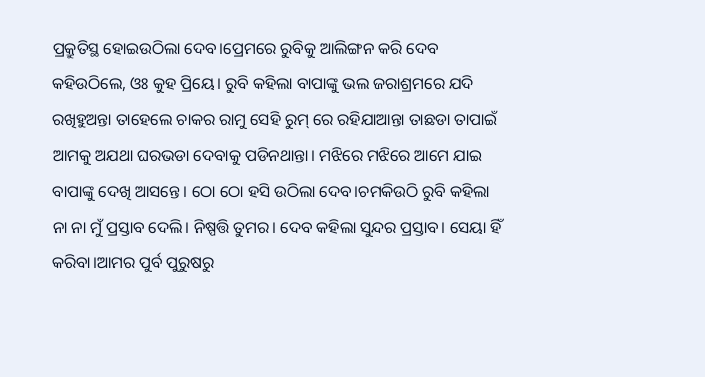ପ୍ରକ୍ରୁତିସ୍ଥ ହୋଇଉଠିଲା ଦେବ।ପ୍ରେମରେ ରୁବିକୁ ଆଲିଙ୍ଗନ କରି ଦେବ କହିଉଠିଲେ, ଓଃ କୁହ ପ୍ରିୟେ। ରୁବି କହିଲା ବାପାଙ୍କୁ ଭଲ ଜରାଶ୍ରମରେ ଯଦି ରଖିହୁଅନ୍ତା ତାହେଲେ ଚାକର ରାମୁ ସେହି ରୁମ୍ ରେ ରହିଯାଆନ୍ତା ତାଛଡା ତାପାଇଁ ଆମକୁ ଅଯଥା ଘରଭଡା ଦେବାକୁ ପଡିନଥାନ୍ତା। ମଝିରେ ମଝିରେ ଆମେ ଯାଇ ବାପାଙ୍କୁ ଦେଖି ଆସନ୍ତେ। ଠୋ ଠୋ ହସି ଉଠିଲା ଦେବ।ଚମକିଉଠି ରୁବି କହିଲା ନା ନା ମୁଁ ପ୍ରସ୍ତାବ ଦେଲି। ନିଷ୍ପତ୍ତି ତୁମର। ଦେବ କହିଲା ସୁନ୍ଦର ପ୍ରସ୍ତାବ। ସେୟା ହିଁ କରିବା।ଆମର ପୁର୍ବ ପୁରୁଷରୁ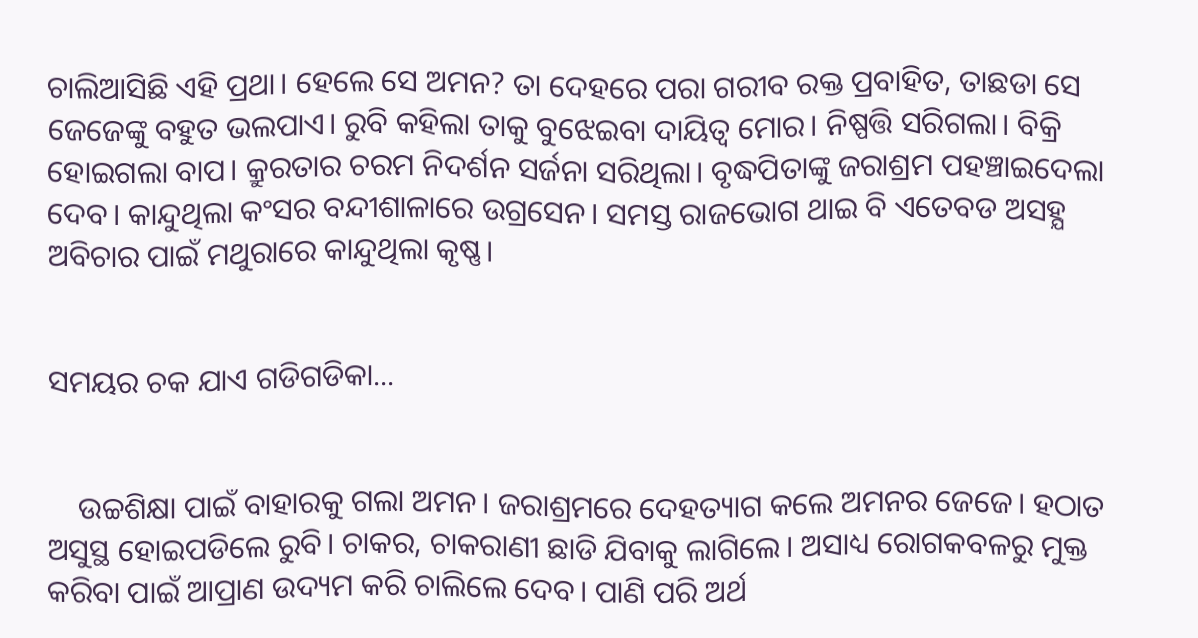ଚାଲିଆସିଛି ଏହି ପ୍ରଥା। ହେଲେ ସେ ଅମନ? ତା ଦେହରେ ପରା ଗରୀବ ରକ୍ତ ପ୍ରବାହିତ, ତାଛଡା ସେ ଜେଜେଙ୍କୁ ବହୁତ ଭଲପାଏ। ରୁବି କହିଲା ତାକୁ ବୁଝେଇବା ଦାୟିତ୍ୱ ମୋର। ନିଷ୍ପତ୍ତି ସରିଗଲା। ବିକ୍ରି ହୋଇଗଲା ବାପ। କ୍ରୁରତାର ଚରମ ନିଦର୍ଶନ ସର୍ଜନା ସରିଥିଲା। ବୃଦ୍ଧପିତାଙ୍କୁ ଜରାଶ୍ରମ ପହଞ୍ଚାଇଦେଲା ଦେବ। କାନ୍ଦୁଥିଲା କଂସର ବନ୍ଦୀଶାଳାରେ ଉଗ୍ରସେନ। ସମସ୍ତ ରାଜଭୋଗ ଥାଇ ବି ଏତେବଡ ଅସହ୍ଯ ଅବିଚାର ପାଇଁ ମଥୁରାରେ କାନ୍ଦୁଥିଲା କୃଷ୍ଣ।


ସମୟର ଚକ ଯାଏ ଗଡିଗଡିକା...


    ଉଚ୍ଚଶିକ୍ଷା ପାଇଁ ବାହାରକୁ ଗଲା ଅମନ। ଜରାଶ୍ରମରେ ଦେହତ୍ୟାଗ କଲେ ଅମନର ଜେଜେ। ହଠାତ ଅସୁସ୍ଥ ହୋଇପଡିଲେ ରୁବି। ଚାକର, ଚାକରାଣୀ ଛାଡି ଯିବାକୁ ଲାଗିଲେ। ଅସାଧ୍ୟ ରୋଗକବଳରୁ ମୁକ୍ତ କରିବା ପାଇଁ ଆପ୍ରାଣ ଉଦ୍ୟମ କରି ଚାଲିଲେ ଦେବ। ପାଣି ପରି ଅର୍ଥ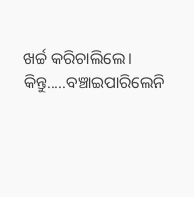ଖର୍ଚ୍ଚ କରିଚାଲିଲେ। କିନ୍ତୁ.....ବଞ୍ଚାଇପାରିଲେନି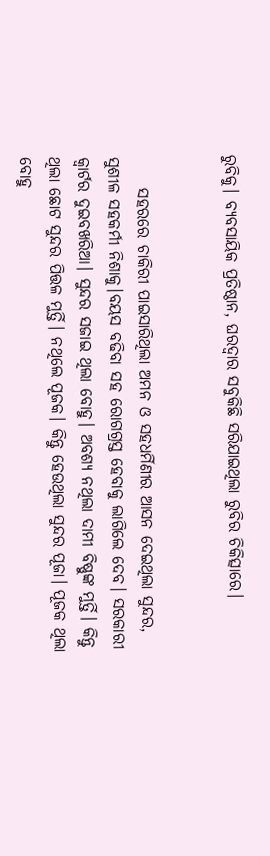ରୁବିକୁ। ବ୍ୟବସାୟିକ ପ୍ରତିଷ୍ଠାନ, ଘରଦ୍ୱାର ସବୁକିଛି ସରିଯାଇଥିଲା ରୁବିର ଚିକିତ୍ସାରେ।


     ସହରରେ ଚାକିରୀ ପାଇସାରିଥିଲା ଅମନ ଓ ସହଧର୍ମିଣୀର ଆସନ ଦେଇଥିଲା ସୁନ୍ଦର, ସୁଶୀଳ ସହକର୍ମୀ ନିଶାକୁ।ବୟସ ବଢିବା ସହ ରୋଗଗ୍ରସ୍ତ ହେବାକୁ ଲାଗିଲେ ଦେବ। ସରକାରୀ କ୍ୱାର୍ଟର ଦୁଇବଖରିଆ। ସୁନ୍ଦର ସଜାଇ ଥିଲା ବୋହୁ। ଅବଶ୍ଯ ନଥିଲା ଦାମୀ ବିଷ୍ଣୁଙ୍କ ମୁର୍ତ୍ତି। କିନ୍ତୁ ଥିଲା ଛୋଟ ସୁନ୍ଦର ପିତ୍ତଳ ମୁର୍ତ୍ତି। ନଥିଲେ ପୂଜକ। କିନ୍ତୁ ହେଉଥିଲା ସୁନ୍ଦର ପୂଜା। ପୂଜକ ଥିଲା ବୋହୁ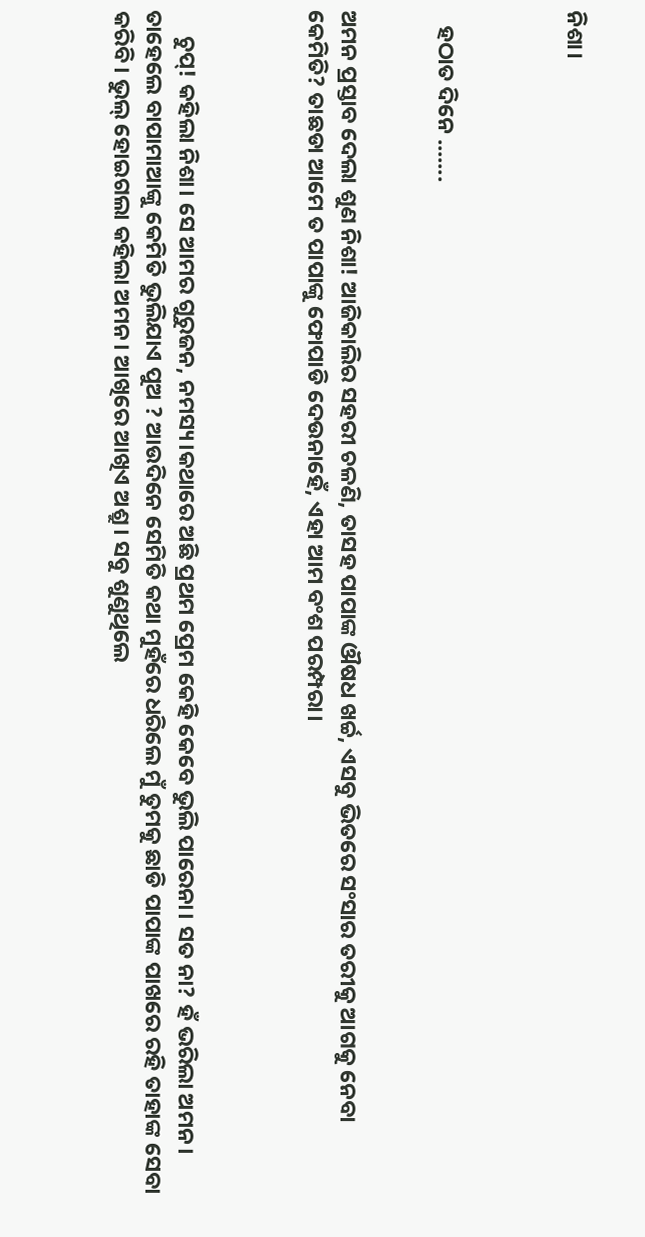ନିଶା।



   ହଠାତ ଦିନେ .......


ଅମନ ପ୍ରସ୍ତାବ ଦେଲା ଶୁଣ ନିଶା! ଆଜିକାଲିର ସହରୀ ଚଳଣି, ତାସହ ପାପାଙ୍କ ଔଷଧ ଖର୍ଚ୍ଚ, ଏସବୁ ଭିତରେ ସଂସାର ତରୀକୁ ଆଗକୁ ନେବା କେମିତି? ତାଛଡା ଆମେ ତ ପାପାଙ୍କୁ ଫୋପାଡି ଦେଉନାହେଁ, ଏହା ଆମ ବଂଶ ପରମ୍ପରା।



     ଚୁପ୍! କହିଲା ନିଶା। ସେ ଆମର ଗୁରୁଜନ, ନମସ୍ୟ।କଥାରେ ଅଛି ପ୍ରଥମ ପ୍ରେମ କେହି କେବେ ଭୁଲି ପାରେନା। ସତ ନା? ହଁ ଭରିଲା ଅମନ। ତାହେଲେ ବାପାମାଆଙ୍କୁ କେମିତି ଭୁଲିଯାଏ ପୁଅ ? ଆଉଦିନେ ସେମିତି କଥା ମୁହଁରେ ଧରିଲେ ମୁଁ ତୁମକୁ ଛାଡି ପାପାଙ୍କ ପାଖରେ ରହି ତାହାଙ୍କ ସେବା କରିବି। ଭୁଲ୍ ହୋଇଗଲା କହିଲା ଅମନ। ଆଖିରେ ଆଖିଏ ଅଶ୍ରୁ। ସବୁ ଶୁଣୁଥିଲେ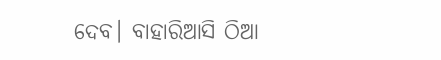ଦେବ। ବାହାରିଆସି ଠିଆ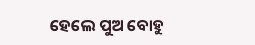ହେଲେ ପୁଅ ବୋହୁ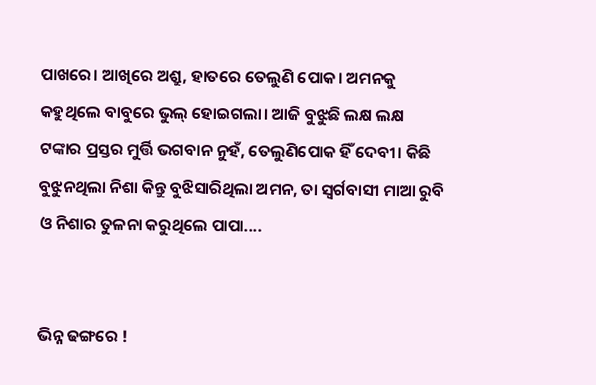ପାଖରେ। ଆଖିରେ ଅଶ୍ରୁ, ହାତରେ ତେଲୁଣି ପୋକ। ଅମନକୁ କହୁଥିଲେ ବାବୁରେ ଭୁଲ୍ ହୋଇଗଲା। ଆଜି ବୁଝୁଛି ଲକ୍ଷ ଲକ୍ଷ ଟଙ୍କାର ପ୍ରସ୍ତର ମୁର୍ତ୍ତି ଭଗବାନ ନୁହଁ, ତେଲୁଣିପୋକ ହିଁ ଦେବୀ। କିଛି ବୁଝୁନଥିଲା ନିଶା କିନ୍ତୁ ବୁଝିସାରିଥିଲା ଅମନ, ତା ସ୍ୱର୍ଗବାସୀ ମାଆ ରୁବି ଓ ନିଶାର ତୁଳନା କରୁଥିଲେ ପାପା....


ଭିନ୍ନ ଢଙ୍ଗରେ !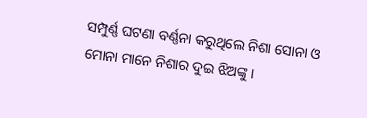ସମ୍ପୁର୍ଣ୍ଣ ଘଟଣା ବର୍ଣ୍ଣନା କରୁଥିଲେ ନିଶା ସୋନା ଓ ମୋନା ମାନେ ନିଶାର ଦୁଇ ଝିଅଙ୍କୁ।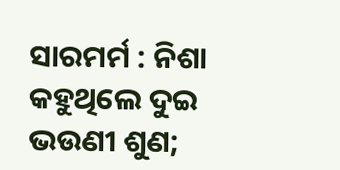ସାରମର୍ମ : ନିଶା କହୁଥିଲେ ଦୁଇ ଭଉଣୀ ଶୁଣ;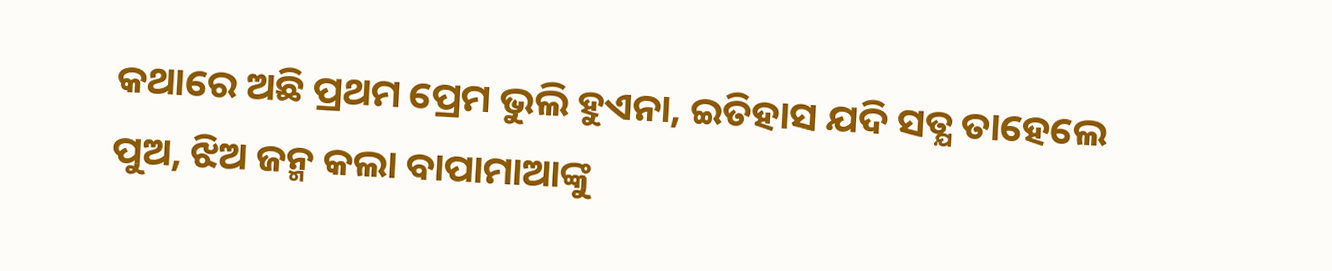କଥାରେ ଅଛି ପ୍ରଥମ ପ୍ରେମ ଭୁଲି ହୁଏନା, ଇତିହାସ ଯଦି ସତ୍ଯ ତାହେଲେ ପୁଅ, ଝିଅ ଜନ୍ମ କଲା ବାପାମାଆଙ୍କୁ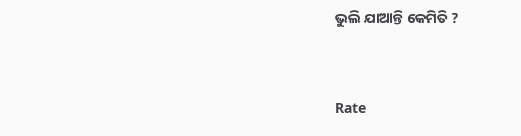ଭୁଲି ଯାଆନ୍ତି କେମିତି ?


Rate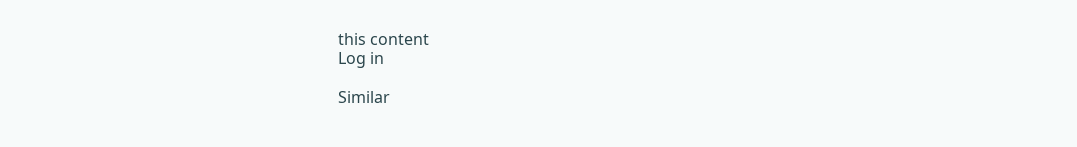this content
Log in

Similar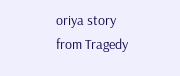oriya story from Tragedy